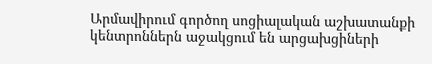Արմավիրում գործող սոցիալական աշխատանքի կենտրոններն աջակցում են արցախցիների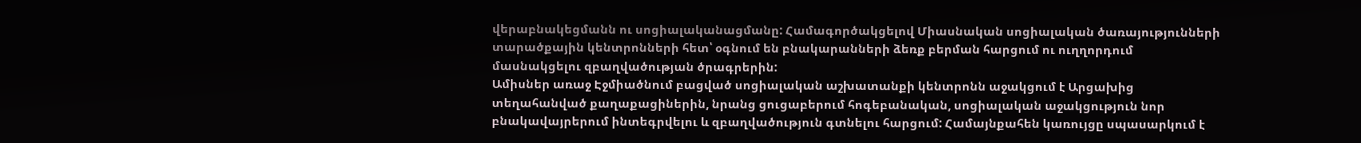վերաբնակեցմանն ու սոցիալականացմանը: Համագործակցելով Միասնական սոցիալական ծառայությունների տարածքային կենտրոնների հետ՝ օգնում են բնակարանների ձեռք բերման հարցում ու ուղղորդում մասնակցելու զբաղվածության ծրագրերին:
Ամիսներ առաջ Էջմիածնում բացված սոցիալական աշխատանքի կենտրոնն աջակցում է Արցախից տեղահանված քաղաքացիներին, նրանց ցուցաբերում հոգեբանական, սոցիալական աջակցություն նոր բնակավայրերում ինտեգրվելու և զբաղվածություն գտնելու հարցում: Համայնքահեն կառույցը սպասարկում է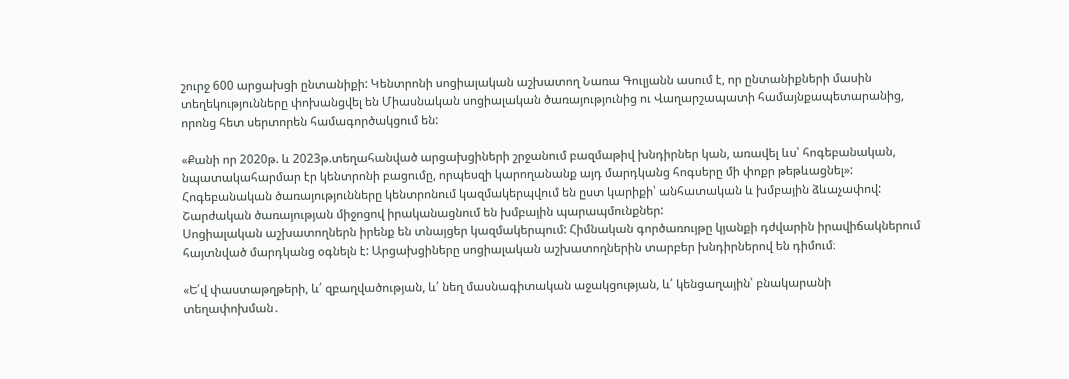շուրջ 600 արցախցի ընտանիքի: Կենտրոնի սոցիալական աշխատող Նառա Գուլյանն ասում է, որ ընտանիքների մասին տեղեկությունները փոխանցվել են Միասնական սոցիալական ծառայությունից ու Վաղարշապատի համայնքապետարանից, որոնց հետ սերտորեն համագործակցում են:

«Քանի որ 2020թ. և 2023թ.տեղահանված արցախցիների շրջանում բազմաթիվ խնդիրներ կան, առավել ևս՝ հոգեբանական, նպատակահարմար էր կենտրոնի բացումը, որպեսզի կարողանանք այդ մարդկանց հոգսերը մի փոքր թեթևացնել»:
Հոգեբանական ծառայությունները կենտրոնում կազմակերպվում են ըստ կարիքի՝ անհատական և խմբային ձևաչափով: Շարժական ծառայության միջոցով իրականացնում են խմբային պարապմունքներ:
Սոցիալական աշխատողներն իրենք են տնայցեր կազմակերպում: Հիմնական գործառույթը կյանքի դժվարին իրավիճակներում հայտնված մարդկանց օգնելն է: Արցախցիները սոցիալական աշխատողներին տարբեր խնդիրներով են դիմում։

«Ե՛վ փաստաթղթերի, և՛ զբաղվածության, և՛ նեղ մասնագիտական աջակցության, և՛ կենցաղային՝ բնակարանի տեղափոխման․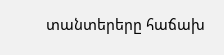տանտերերը հաճախ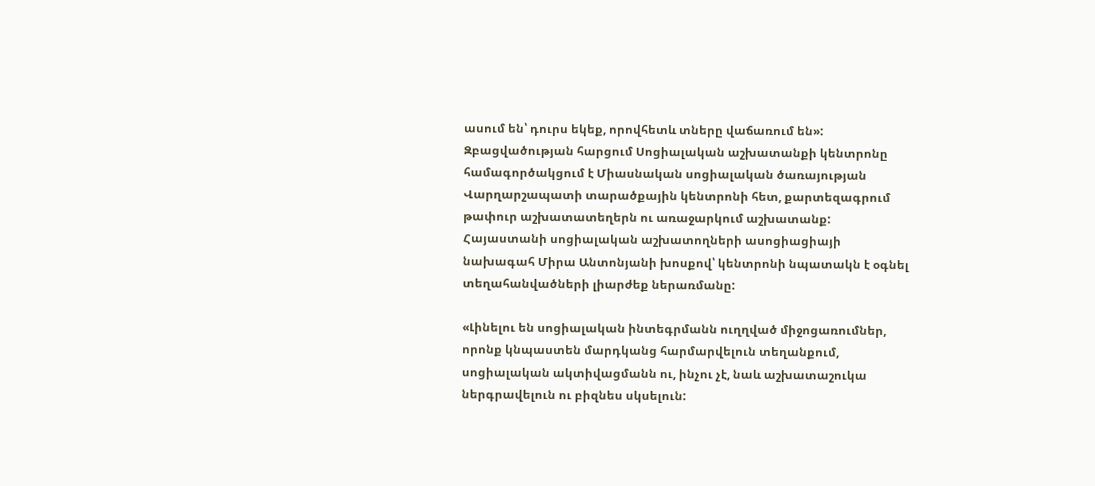ասում են՝ դուրս եկեք, որովհետև տները վաճառում են»:
Զբացվածության հարցում Սոցիալական աշխատանքի կենտրոնը համագործակցում է Միասնական սոցիալական ծառայության Վարղարշապատի տարածքային կենտրոնի հետ, քարտեզագրում թափուր աշխատատեղերն ու առաջարկում աշխատանք: Հայաստանի սոցիալական աշխատողների ասոցիացիայի նախագահ Միրա Անտոնյանի խոսքով՝ կենտրոնի նպատակն է օգնել տեղահանվածների լիարժեք ներառմանը:

«Լինելու են սոցիալական ինտեգրմանն ուղղված միջոցառումներ, որոնք կնպաստեն մարդկանց հարմարվելուն տեղանքում, սոցիալական ակտիվացմանն ու, ինչու չէ, նաև աշխատաշուկա ներգրավելուն ու բիզնես սկսելուն: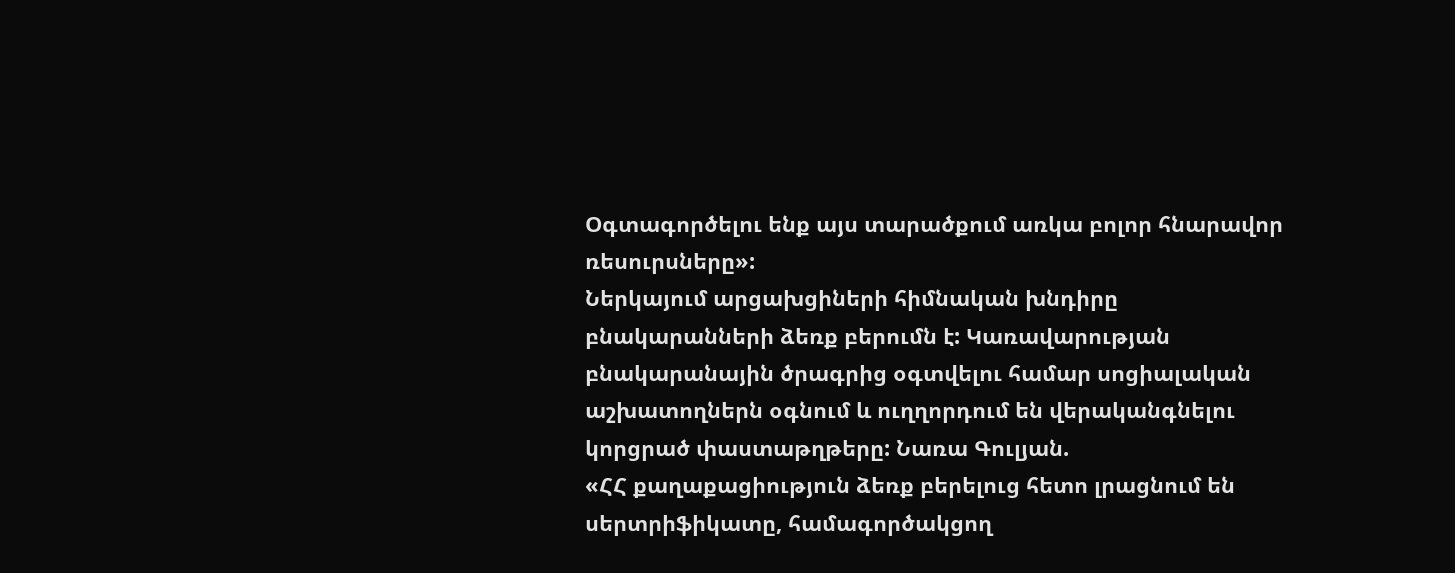Օգտագործելու ենք այս տարածքում առկա բոլոր հնարավոր ռեսուրսները»:
Ներկայում արցախցիների հիմնական խնդիրը բնակարանների ձեռք բերումն է: Կառավարության բնակարանային ծրագրից օգտվելու համար սոցիալական աշխատողներն օգնում և ուղղորդում են վերականգնելու կորցրած փաստաթղթերը: Նառա Գուլյան.
«ՀՀ քաղաքացիություն ձեռք բերելուց հետո լրացնում են սերտրիֆիկատը, համագործակցող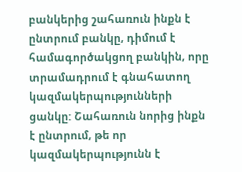բանկերից շահառուն ինքն է ընտրում բանկը, դիմում է համագործակցող բանկին, որը տրամադրում է գնահատող կազմակերպությունների ցանկը: Շահառուն նորից ինքն է ընտրում, թե որ կազմակերպությունն է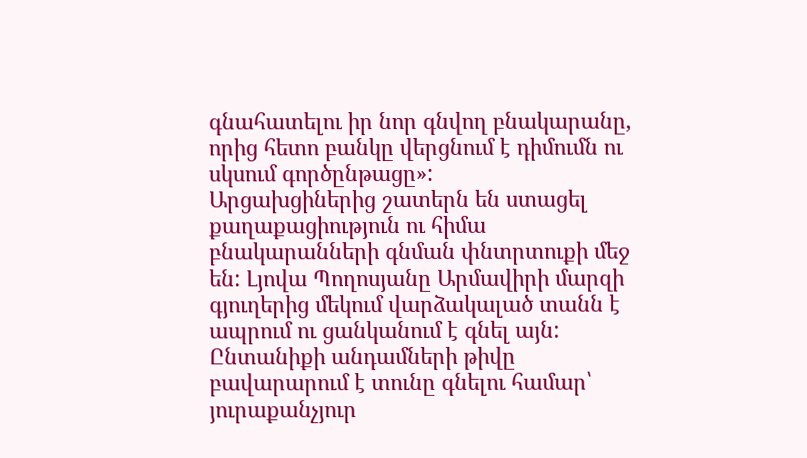գնահատելու իր նոր գնվող բնակարանը, որից հետո բանկը վերցնում է դիմումն ու սկսում գործընթացը»:
Արցախցիներից շատերն են ստացել քաղաքացիություն ու հիմա բնակարանների գնման փնտրտուքի մեջ են: Լյովա Պողոսյանը Արմավիրի մարզի գյուղերից մեկում վարձակալած տանն է ապրում ու ցանկանում է գնել այն: Ընտանիքի անդամների թիվը բավարարում է տունը գնելու համար՝ յուրաքանչյուր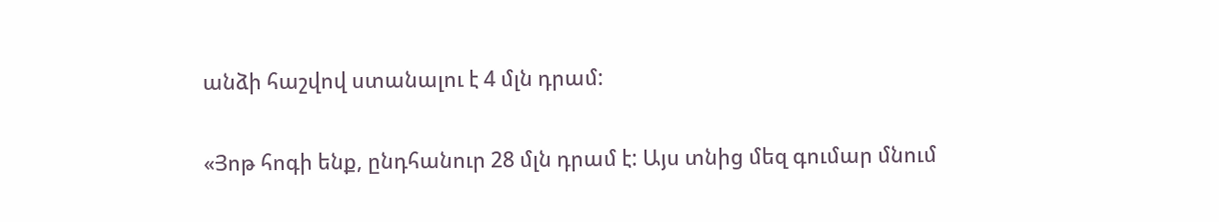անձի հաշվով ստանալու է 4 մլն դրամ:

«Յոթ հոգի ենք, ընդհանուր 28 մլն դրամ է: Այս տնից մեզ գումար մնում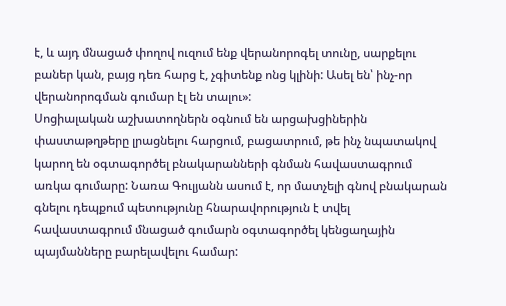է, և այդ մնացած փողով ուզում ենք վերանորոգել տունը, սարքելու բաներ կան, բայց դեռ հարց է, չգիտենք ոնց կլինի: Ասել են՝ ինչ-որ վերանորոգման գումար էլ են տալու»:
Սոցիալական աշխատողներն օգնում են արցախցիներին փաստաթղթերը լրացնելու հարցում, բացատրում, թե ինչ նպատակով կարող են օգտագործել բնակարանների գնման հավաստագրում առկա գումարը: Նառա Գուլյանն ասում է, որ մատչելի գնով բնակարան գնելու դեպքում պետությունը հնարավորություն է տվել հավաստագրում մնացած գումարն օգտագործել կենցաղային պայմանները բարելավելու համար: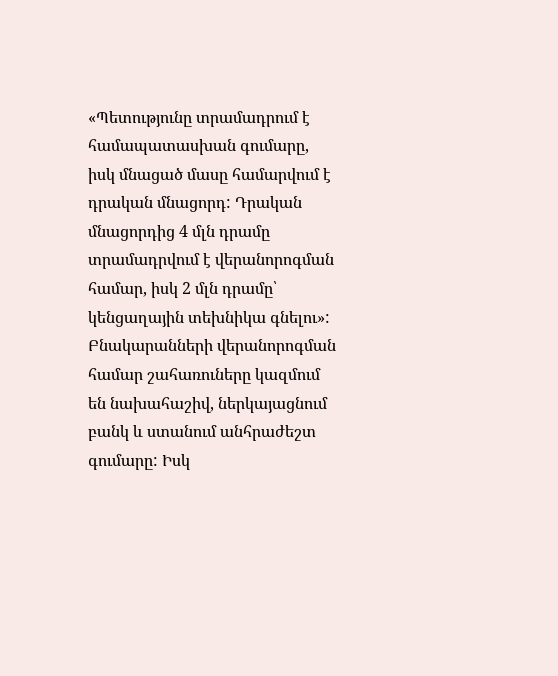«Պետությունը տրամադրում է համապատասխան գումարը, իսկ մնացած մասը համարվում է դրական մնացորդ: Դրական մնացորդից 4 մլն դրամը տրամադրվում է վերանորոգման համար, իսկ 2 մլն դրամը՝ կենցաղային տեխնիկա գնելու»:
Բնակարանների վերանորոգման համար շահառուները կազմում են նախահաշիվ, ներկայացնում բանկ և ստանում անհրաժեշտ գումարը: Իսկ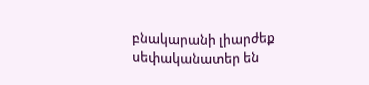բնակարանի լիարժեք սեփականատեր են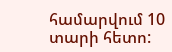համարվում 10 տարի հետո: